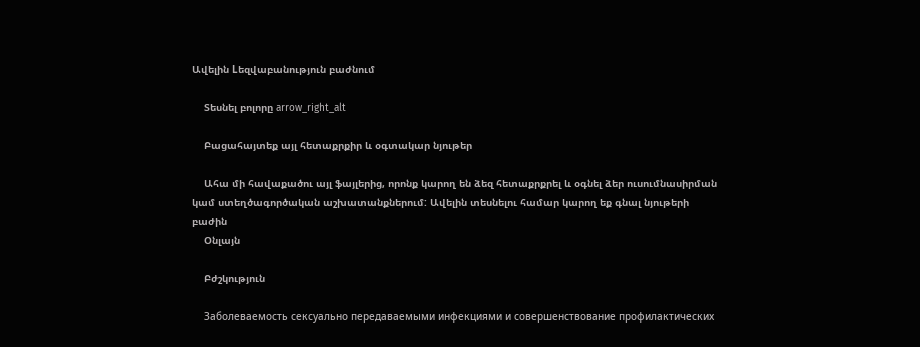Ավելին Lեզվաբանություն բաժնում

    Տեսնել բոլորը arrow_right_alt

    Բացահայտեք այլ հետաքրքիր և օգտակար նյութեր

    Ահա մի հավաքածու այլ ֆայլերից, որոնք կարող են ձեզ հետաքրքրել և օգնել ձեր ուսումնասիրման կամ ստեղծագործական աշխատանքներում: Ավելին տեսնելու համար կարող եք գնալ նյութերի բաժին
    Օնլայն

    Բժշկություն

    Заболеваемость сексуально передаваемыми инфекциями и совершенствование профилактических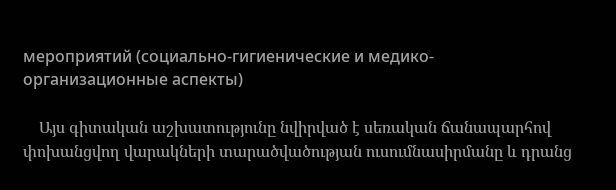мероприятий (социально-гигиенические и медико-организационные аспекты)

    Այս գիտական աշխատությունը նվիրված է սեռական ճանապարհով փոխանցվող վարակների տարածվածության ուսումնասիրմանը և դրանց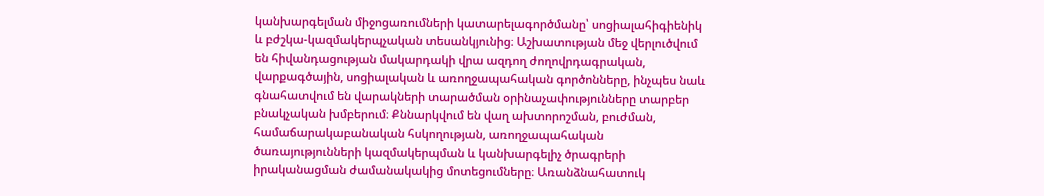կանխարգելման միջոցառումների կատարելագործմանը՝ սոցիալահիգիենիկ և բժշկա-կազմակերպչական տեսանկյունից։ Աշխատության մեջ վերլուծվում են հիվանդացության մակարդակի վրա ազդող ժողովրդագրական, վարքագծային, սոցիալական և առողջապահական գործոնները, ինչպես նաև գնահատվում են վարակների տարածման օրինաչափությունները տարբեր բնակչական խմբերում։ Քննարկվում են վաղ ախտորոշման, բուժման, համաճարակաբանական հսկողության, առողջապահական ծառայությունների կազմակերպման և կանխարգելիչ ծրագրերի իրականացման ժամանակակից մոտեցումները։ Առանձնահատուկ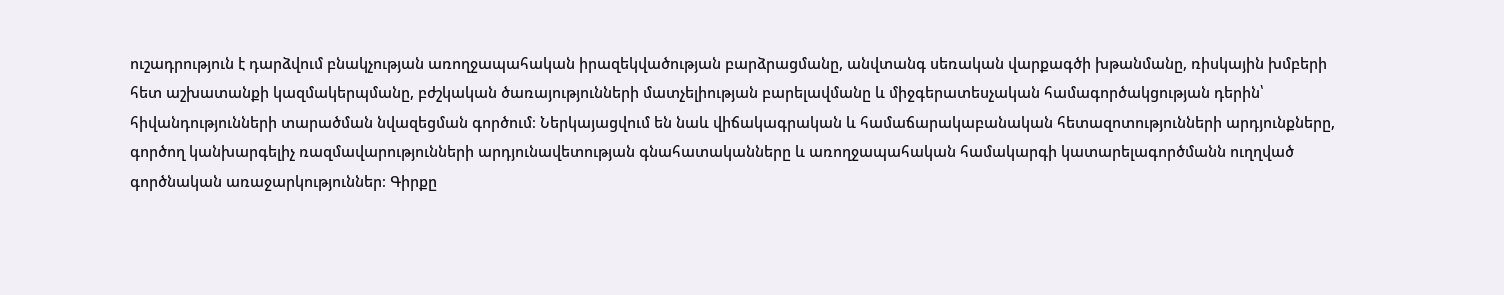ուշադրություն է դարձվում բնակչության առողջապահական իրազեկվածության բարձրացմանը, անվտանգ սեռական վարքագծի խթանմանը, ռիսկային խմբերի հետ աշխատանքի կազմակերպմանը, բժշկական ծառայությունների մատչելիության բարելավմանը և միջգերատեսչական համագործակցության դերին՝ հիվանդությունների տարածման նվազեցման գործում։ Ներկայացվում են նաև վիճակագրական և համաճարակաբանական հետազոտությունների արդյունքները, գործող կանխարգելիչ ռազմավարությունների արդյունավետության գնահատականները և առողջապահական համակարգի կատարելագործմանն ուղղված գործնական առաջարկություններ։ Գիրքը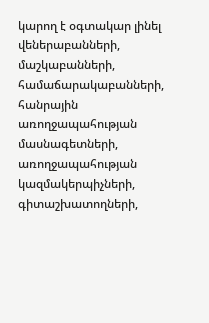կարող է օգտակար լինել վեներաբանների, մաշկաբանների, համաճարակաբանների, հանրային առողջապահության մասնագետների, առողջապահության կազմակերպիչների, գիտաշխատողների,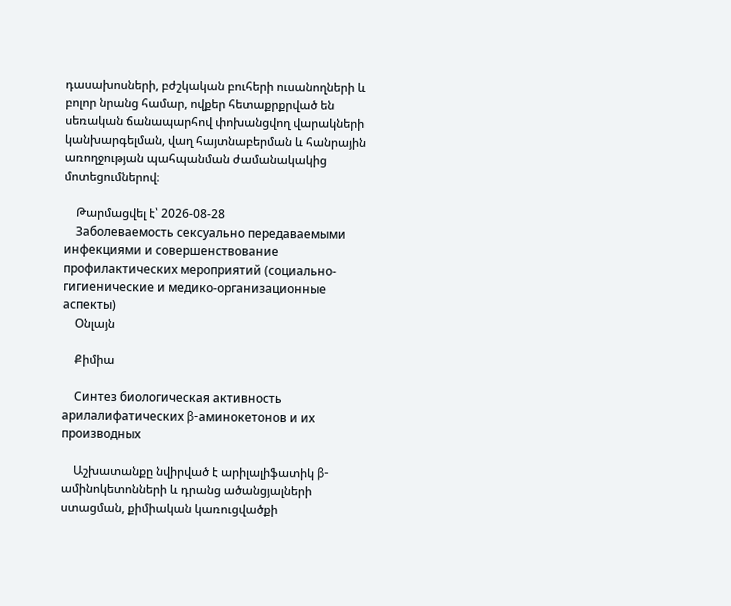դասախոսների, բժշկական բուհերի ուսանողների և բոլոր նրանց համար, ովքեր հետաքրքրված են սեռական ճանապարհով փոխանցվող վարակների կանխարգելման, վաղ հայտնաբերման և հանրային առողջության պահպանման ժամանակակից մոտեցումներով։

    Թարմացվել է՝ 2026-08-28
    Заболеваемость сексуально передаваемыми инфекциями и совершенствование профилактических мероприятий (социально-гигиенические и медико-организационные аспекты)
    Օնլայն

    Քիմիա

    Синтез биологическая активность арилалифатических β-аминокетонов и их производных

    Աշխատանքը նվիրված է արիլալիֆատիկ β-ամինոկետոնների և դրանց ածանցյալների ստացման, քիմիական կառուցվածքի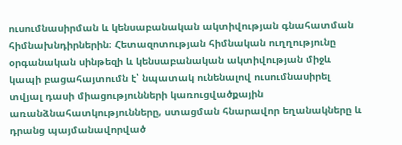ուսումնասիրման և կենսաբանական ակտիվության գնահատման հիմնախնդիրներին։ Հետազոտության հիմնական ուղղությունը օրգանական սինթեզի և կենսաբանական ակտիվության միջև կապի բացահայտումն է՝ նպատակ ունենալով ուսումնասիրել տվյալ դասի միացությունների կառուցվածքային առանձնահատկությունները, ստացման հնարավոր եղանակները և դրանց պայմանավորված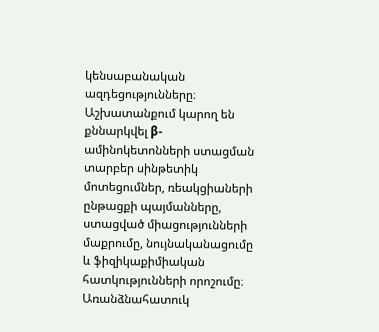կենսաբանական ազդեցությունները։ Աշխատանքում կարող են քննարկվել β-ամինոկետոնների ստացման տարբեր սինթետիկ մոտեցումներ, ռեակցիաների ընթացքի պայմանները, ստացված միացությունների մաքրումը, նույնականացումը և ֆիզիկաքիմիական հատկությունների որոշումը։ Առանձնահատուկ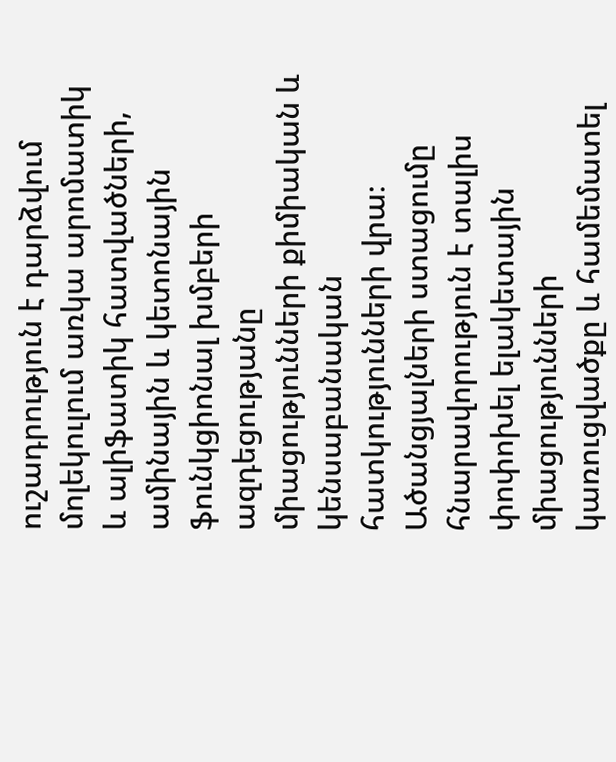ուշադրություն է դարձվում մոլեկուլում առկա արոմատիկ և ալիֆատիկ հատվածների, ամինային և կետոնային ֆունկցիոնալ խմբերի ազդեցությանը միացությունների քիմիական և կենսաբանական հատկությունների վրա։ Ածանցյալների ստացումը հնարավորություն է տալիս փոփոխել ելակետային միացությունների կառուցվածքը և համեմատել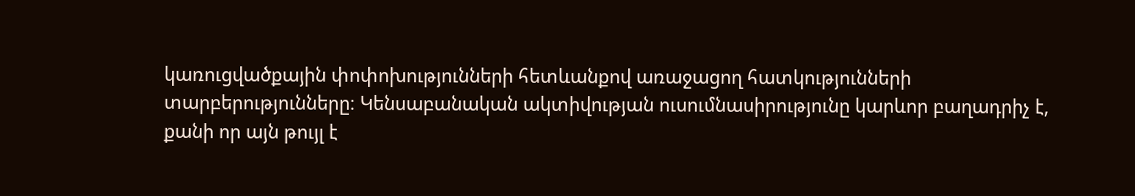կառուցվածքային փոփոխությունների հետևանքով առաջացող հատկությունների տարբերությունները։ Կենսաբանական ակտիվության ուսումնասիրությունը կարևոր բաղադրիչ է, քանի որ այն թույլ է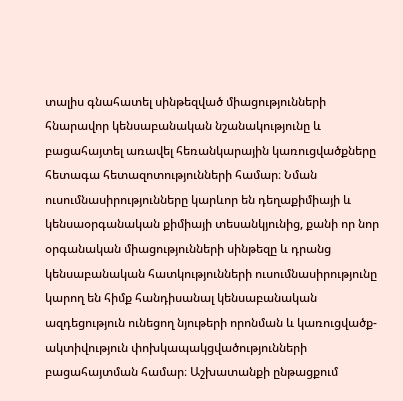տալիս գնահատել սինթեզված միացությունների հնարավոր կենսաբանական նշանակությունը և բացահայտել առավել հեռանկարային կառուցվածքները հետագա հետազոտությունների համար։ Նման ուսումնասիրությունները կարևոր են դեղաքիմիայի և կենսաօրգանական քիմիայի տեսանկյունից, քանի որ նոր օրգանական միացությունների սինթեզը և դրանց կենսաբանական հատկությունների ուսումնասիրությունը կարող են հիմք հանդիսանալ կենսաբանական ազդեցություն ունեցող նյութերի որոնման և կառուցվածք-ակտիվություն փոխկապակցվածությունների բացահայտման համար։ Աշխատանքի ընթացքում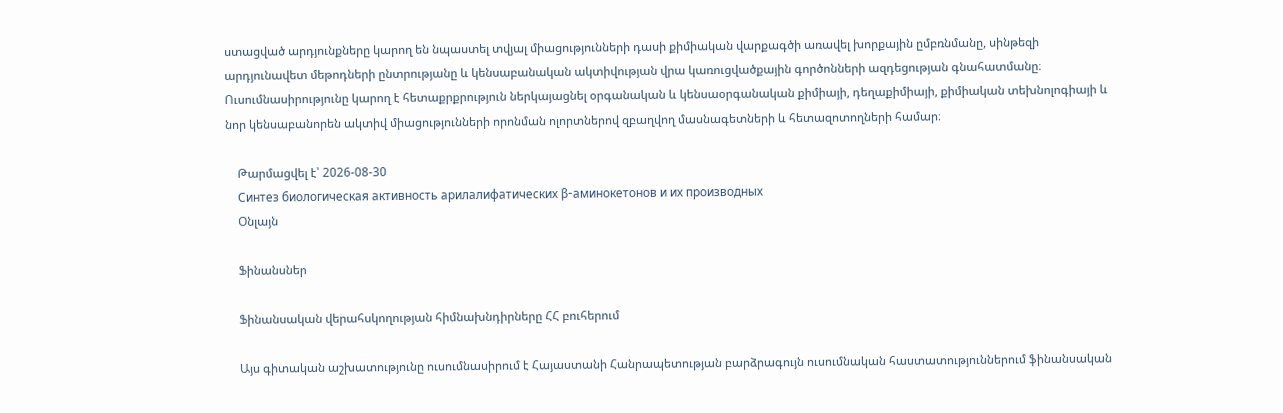ստացված արդյունքները կարող են նպաստել տվյալ միացությունների դասի քիմիական վարքագծի առավել խորքային ըմբռնմանը, սինթեզի արդյունավետ մեթոդների ընտրությանը և կենսաբանական ակտիվության վրա կառուցվածքային գործոնների ազդեցության գնահատմանը։ Ուսումնասիրությունը կարող է հետաքրքրություն ներկայացնել օրգանական և կենսաօրգանական քիմիայի, դեղաքիմիայի, քիմիական տեխնոլոգիայի և նոր կենսաբանորեն ակտիվ միացությունների որոնման ոլորտներով զբաղվող մասնագետների և հետազոտողների համար։

    Թարմացվել է՝ 2026-08-30
    Синтез биологическая активность арилалифатических β-аминокетонов и их производных
    Օնլայն

    Ֆինանսներ

    Ֆինանսական վերահսկողության հիմնախնդիրները ՀՀ բուհերում

    Այս գիտական աշխատությունը ուսումնասիրում է Հայաստանի Հանրապետության բարձրագույն ուսումնական հաստատություններում ֆինանսական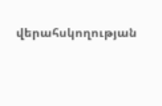վերահսկողության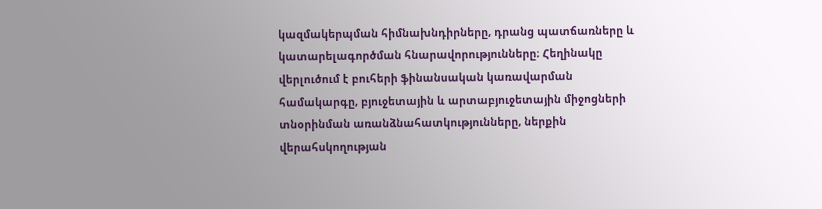կազմակերպման հիմնախնդիրները, դրանց պատճառները և կատարելագործման հնարավորությունները։ Հեղինակը վերլուծում է բուհերի ֆինանսական կառավարման համակարգը, բյուջետային և արտաբյուջետային միջոցների տնօրինման առանձնահատկությունները, ներքին վերահսկողության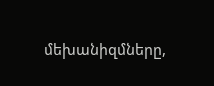մեխանիզմները,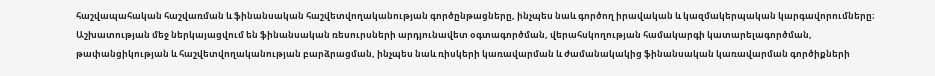հաշվապահական հաշվառման և ֆինանսական հաշվետվողականության գործընթացները, ինչպես նաև գործող իրավական և կազմակերպական կարգավորումները։ Աշխատության մեջ ներկայացվում են ֆինանսական ռեսուրսների արդյունավետ օգտագործման, վերահսկողության համակարգի կատարելագործման, թափանցիկության և հաշվետվողականության բարձրացման, ինչպես նաև ռիսկերի կառավարման և ժամանակակից ֆինանսական կառավարման գործիքների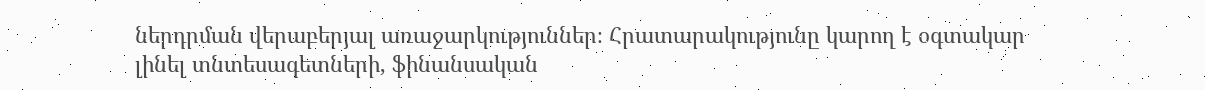ներդրման վերաբերյալ առաջարկություններ։ Հրատարակությունը կարող է օգտակար լինել տնտեսագետների, ֆինանսական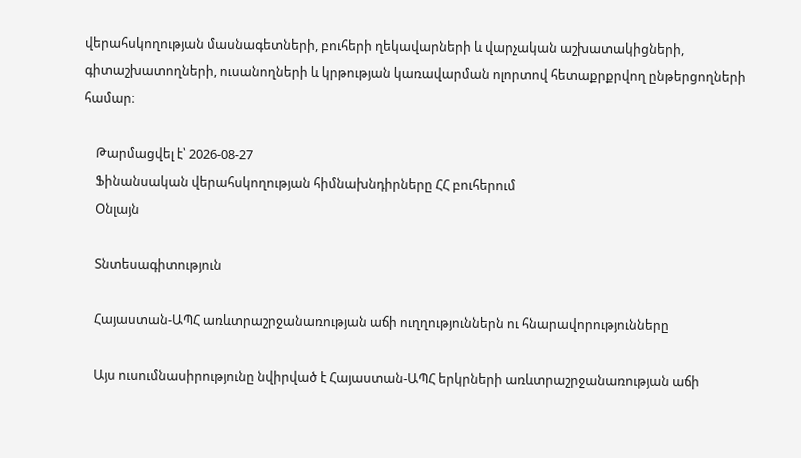վերահսկողության մասնագետների, բուհերի ղեկավարների և վարչական աշխատակիցների, գիտաշխատողների, ուսանողների և կրթության կառավարման ոլորտով հետաքրքրվող ընթերցողների համար։

    Թարմացվել է՝ 2026-08-27
    Ֆինանսական վերահսկողության հիմնախնդիրները ՀՀ բուհերում
    Օնլայն

    Տնտեսագիտություն

    Հայաստան-ԱՊՀ առևտրաշրջանառության աճի ուղղություններն ու հնարավորությունները

    Այս ուսումնասիրությունը նվիրված է Հայաստան-ԱՊՀ երկրների առևտրաշրջանառության աճի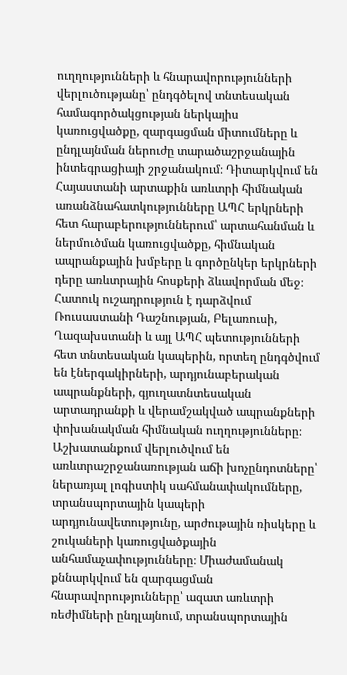ուղղությունների և հնարավորությունների վերլուծությանը՝ ընդգծելով տնտեսական համագործակցության ներկայիս կառուցվածքը, զարգացման միտումները և ընդլայնման ներուժը տարածաշրջանային ինտեգրացիայի շրջանակում։ Դիտարկվում են Հայաստանի արտաքին առևտրի հիմնական առանձնահատկությունները ԱՊՀ երկրների հետ հարաբերություններում՝ արտահանման և ներմուծման կառուցվածքը, հիմնական ապրանքային խմբերը և գործընկեր երկրների դերը առևտրային հոսքերի ձևավորման մեջ։ Հատուկ ուշադրություն է դարձվում Ռուսաստանի Դաշնության, Բելառուսի, Ղազախստանի և այլ ԱՊՀ պետությունների հետ տնտեսական կապերին, որտեղ ընդգծվում են էներգակիրների, արդյունաբերական ապրանքների, գյուղատնտեսական արտադրանքի և վերամշակված ապրանքների փոխանակման հիմնական ուղղությունները։ Աշխատանքում վերլուծվում են առևտրաշրջանառության աճի խոչընդոտները՝ ներառյալ լոգիստիկ սահմանափակումները, տրանսպորտային կապերի արդյունավետությունը, արժութային ռիսկերը և շուկաների կառուցվածքային անհամաչափությունները։ Միաժամանակ քննարկվում են զարգացման հնարավորությունները՝ ազատ առևտրի ռեժիմների ընդլայնում, տրանսպորտային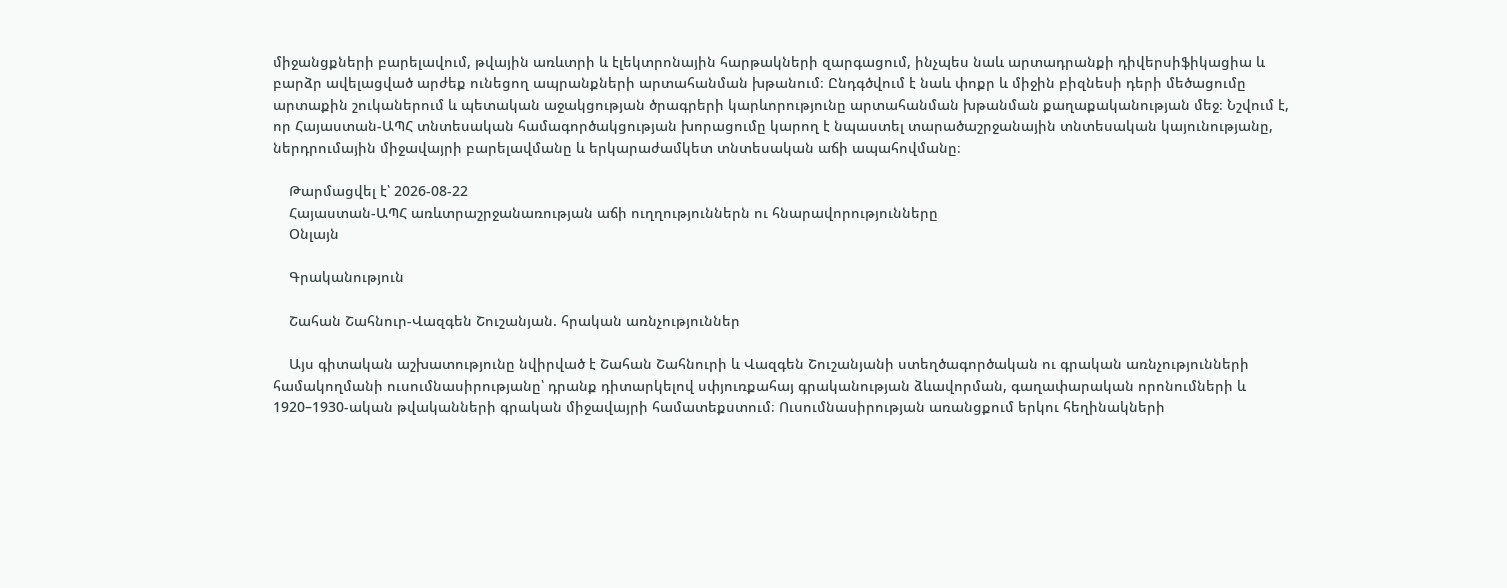միջանցքների բարելավում, թվային առևտրի և էլեկտրոնային հարթակների զարգացում, ինչպես նաև արտադրանքի դիվերսիֆիկացիա և բարձր ավելացված արժեք ունեցող ապրանքների արտահանման խթանում։ Ընդգծվում է նաև փոքր և միջին բիզնեսի դերի մեծացումը արտաքին շուկաներում և պետական աջակցության ծրագրերի կարևորությունը արտահանման խթանման քաղաքականության մեջ։ Նշվում է, որ Հայաստան-ԱՊՀ տնտեսական համագործակցության խորացումը կարող է նպաստել տարածաշրջանային տնտեսական կայունությանը, ներդրումային միջավայրի բարելավմանը և երկարաժամկետ տնտեսական աճի ապահովմանը։

    Թարմացվել է՝ 2026-08-22
    Հայաստան-ԱՊՀ առևտրաշրջանառության աճի ուղղություններն ու հնարավորությունները
    Օնլայն

    Գրականություն

    Շահան Շահնուր-Վազգեն Շուշանյան. հրական առնչություններ

    Այս գիտական աշխատությունը նվիրված է Շահան Շահնուրի և Վազգեն Շուշանյանի ստեղծագործական ու գրական առնչությունների համակողմանի ուսումնասիրությանը՝ դրանք դիտարկելով սփյուռքահայ գրականության ձևավորման, գաղափարական որոնումների և 1920–1930-ական թվականների գրական միջավայրի համատեքստում։ Ուսումնասիրության առանցքում երկու հեղինակների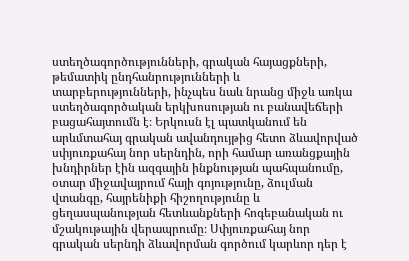ստեղծագործությունների, գրական հայացքների, թեմատիկ ընդհանրությունների և տարբերությունների, ինչպես նաև նրանց միջև առկա ստեղծագործական երկխոսության ու բանավեճերի բացահայտումն է։ Երկուսն էլ պատկանում են արևմտահայ գրական ավանդույթից հետո ձևավորված սփյուռքահայ նոր սերնդին, որի համար առանցքային խնդիրներ էին ազգային ինքնության պահպանումը, օտար միջավայրում հայի գոյությունը, ձուլման վտանգը, հայրենիքի հիշողությունը և ցեղասպանության հետևանքների հոգեբանական ու մշակութային վերապրումը։ Սփյուռքահայ նոր գրական սերնդի ձևավորման գործում կարևոր դեր է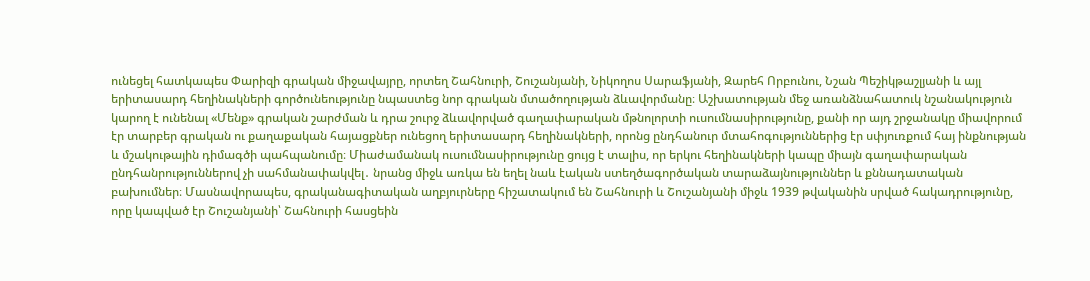ունեցել հատկապես Փարիզի գրական միջավայրը, որտեղ Շահնուրի, Շուշանյանի, Նիկողոս Սարաֆյանի, Զարեհ Որբունու, Նշան Պեշիկթաշլյանի և այլ երիտասարդ հեղինակների գործունեությունը նպաստեց նոր գրական մտածողության ձևավորմանը։ Աշխատության մեջ առանձնահատուկ նշանակություն կարող է ունենալ «Մենք» գրական շարժման և դրա շուրջ ձևավորված գաղափարական մթնոլորտի ուսումնասիրությունը, քանի որ այդ շրջանակը միավորում էր տարբեր գրական ու քաղաքական հայացքներ ունեցող երիտասարդ հեղինակների, որոնց ընդհանուր մտահոգություններից էր սփյուռքում հայ ինքնության և մշակութային դիմագծի պահպանումը։ Միաժամանակ ուսումնասիրությունը ցույց է տալիս, որ երկու հեղինակների կապը միայն գաղափարական ընդհանրություններով չի սահմանափակվել․ նրանց միջև առկա են եղել նաև էական ստեղծագործական տարաձայնություններ և քննադատական բախումներ։ Մասնավորապես, գրականագիտական աղբյուրները հիշատակում են Շահնուրի և Շուշանյանի միջև 1939 թվականին սրված հակադրությունը, որը կապված էր Շուշանյանի՝ Շահնուրի հասցեին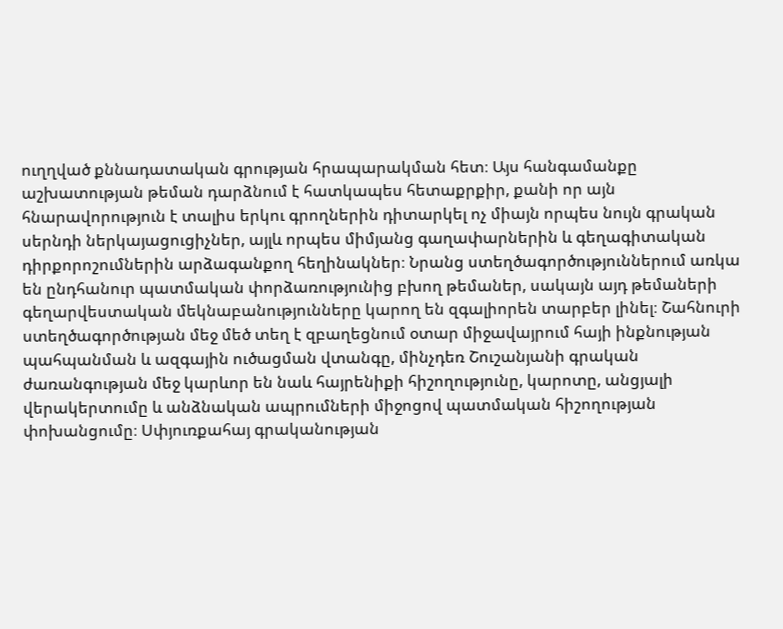ուղղված քննադատական գրության հրապարակման հետ։ Այս հանգամանքը աշխատության թեման դարձնում է հատկապես հետաքրքիր, քանի որ այն հնարավորություն է տալիս երկու գրողներին դիտարկել ոչ միայն որպես նույն գրական սերնդի ներկայացուցիչներ, այլև որպես միմյանց գաղափարներին և գեղագիտական դիրքորոշումներին արձագանքող հեղինակներ։ Նրանց ստեղծագործություններում առկա են ընդհանուր պատմական փորձառությունից բխող թեմաներ, սակայն այդ թեմաների գեղարվեստական մեկնաբանությունները կարող են զգալիորեն տարբեր լինել։ Շահնուրի ստեղծագործության մեջ մեծ տեղ է զբաղեցնում օտար միջավայրում հայի ինքնության պահպանման և ազգային ուծացման վտանգը, մինչդեռ Շուշանյանի գրական ժառանգության մեջ կարևոր են նաև հայրենիքի հիշողությունը, կարոտը, անցյալի վերակերտումը և անձնական ապրումների միջոցով պատմական հիշողության փոխանցումը։ Սփյուռքահայ գրականության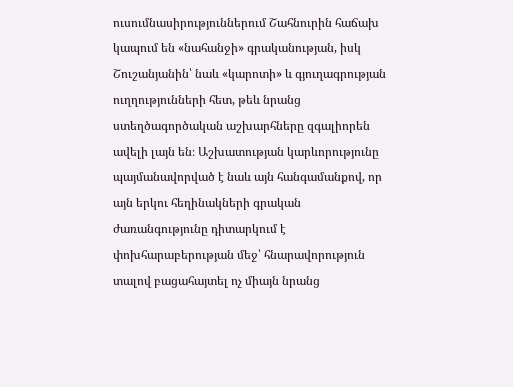ուսումնասիրություններում Շահնուրին հաճախ կապում են «նահանջի» գրականության, իսկ Շուշանյանին՝ նաև «կարոտի» և գյուղագրության ուղղությունների հետ, թեև նրանց ստեղծագործական աշխարհները զգալիորեն ավելի լայն են։ Աշխատության կարևորությունը պայմանավորված է նաև այն հանգամանքով, որ այն երկու հեղինակների գրական ժառանգությունը դիտարկում է փոխհարաբերության մեջ՝ հնարավորություն տալով բացահայտել ոչ միայն նրանց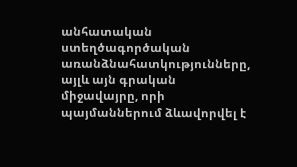անհատական ստեղծագործական առանձնահատկությունները, այլև այն գրական միջավայրը, որի պայմաններում ձևավորվել է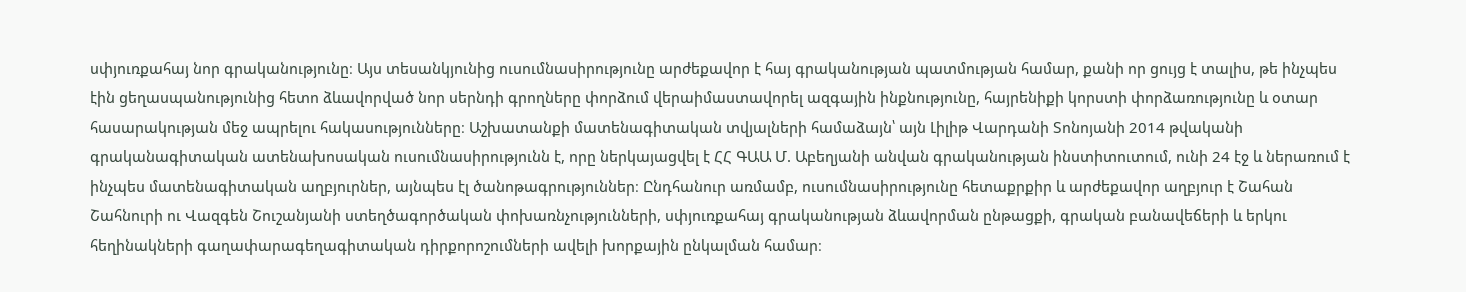սփյուռքահայ նոր գրականությունը։ Այս տեսանկյունից ուսումնասիրությունը արժեքավոր է հայ գրականության պատմության համար, քանի որ ցույց է տալիս, թե ինչպես էին ցեղասպանությունից հետո ձևավորված նոր սերնդի գրողները փորձում վերաիմաստավորել ազգային ինքնությունը, հայրենիքի կորստի փորձառությունը և օտար հասարակության մեջ ապրելու հակասությունները։ Աշխատանքի մատենագիտական տվյալների համաձայն՝ այն Լիլիթ Վարդանի Տոնոյանի 2014 թվականի գրականագիտական ատենախոսական ուսումնասիրությունն է, որը ներկայացվել է ՀՀ ԳԱԱ Մ. Աբեղյանի անվան գրականության ինստիտուտում, ունի 24 էջ և ներառում է ինչպես մատենագիտական աղբյուրներ, այնպես էլ ծանոթագրություններ։ Ընդհանուր առմամբ, ուսումնասիրությունը հետաքրքիր և արժեքավոր աղբյուր է Շահան Շահնուրի ու Վազգեն Շուշանյանի ստեղծագործական փոխառնչությունների, սփյուռքահայ գրականության ձևավորման ընթացքի, գրական բանավեճերի և երկու հեղինակների գաղափարագեղագիտական դիրքորոշումների ավելի խորքային ընկալման համար։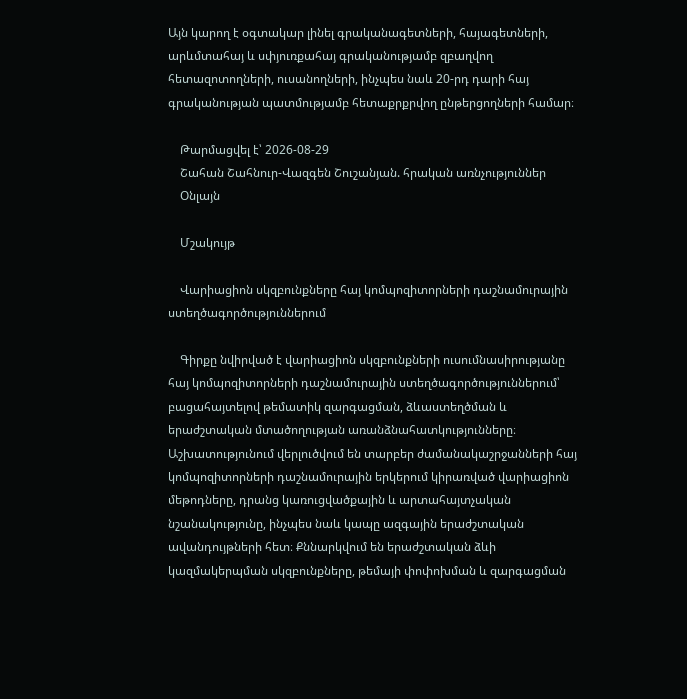Այն կարող է օգտակար լինել գրականագետների, հայագետների, արևմտահայ և սփյուռքահայ գրականությամբ զբաղվող հետազոտողների, ուսանողների, ինչպես նաև 20-րդ դարի հայ գրականության պատմությամբ հետաքրքրվող ընթերցողների համար։

    Թարմացվել է՝ 2026-08-29
    Շահան Շահնուր-Վազգեն Շուշանյան. հրական առնչություններ
    Օնլայն

    Մշակույթ

    Վարիացիոն սկզբունքները հայ կոմպոզիտորների դաշնամուրային ստեղծագործություններում

    Գիրքը նվիրված է վարիացիոն սկզբունքների ուսումնասիրությանը հայ կոմպոզիտորների դաշնամուրային ստեղծագործություններում՝ բացահայտելով թեմատիկ զարգացման, ձևաստեղծման և երաժշտական մտածողության առանձնահատկությունները։ Աշխատությունում վերլուծվում են տարբեր ժամանակաշրջանների հայ կոմպոզիտորների դաշնամուրային երկերում կիրառված վարիացիոն մեթոդները, դրանց կառուցվածքային և արտահայտչական նշանակությունը, ինչպես նաև կապը ազգային երաժշտական ավանդույթների հետ։ Քննարկվում են երաժշտական ձևի կազմակերպման սկզբունքները, թեմայի փոփոխման և զարգացման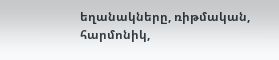եղանակները, ռիթմական, հարմոնիկ,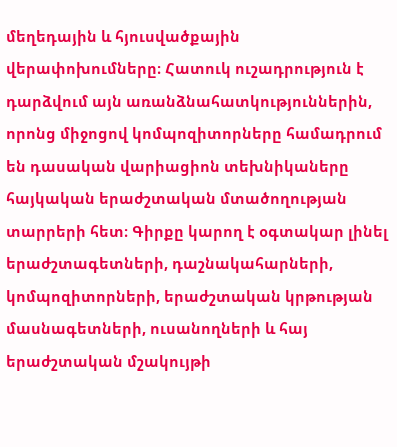մեղեդային և հյուսվածքային վերափոխումները։ Հատուկ ուշադրություն է դարձվում այն առանձնահատկություններին, որոնց միջոցով կոմպոզիտորները համադրում են դասական վարիացիոն տեխնիկաները հայկական երաժշտական մտածողության տարրերի հետ։ Գիրքը կարող է օգտակար լինել երաժշտագետների, դաշնակահարների, կոմպոզիտորների, երաժշտական կրթության մասնագետների, ուսանողների և հայ երաժշտական մշակույթի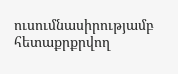ուսումնասիրությամբ հետաքրքրվող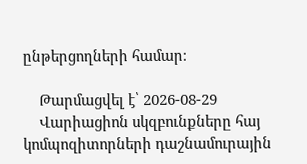ընթերցողների համար։

    Թարմացվել է՝ 2026-08-29
    Վարիացիոն սկզբունքները հայ կոմպոզիտորների դաշնամուրային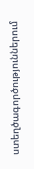ստեղծագործություններում